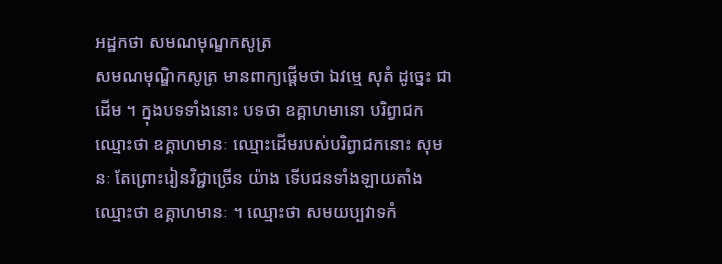អដ្ឋកថា សមណមុណ្ឌកសូត្រ
សមណមុណ្ឌិកសូត្រ មានពាក្យផ្តើមថា ឯវម្មេ សុតំ ដូច្នេះ ជាដើម ។ ក្នុងបទទាំងនោះ បទថា ឧគ្គាហមានោ បរិព្វាជក ឈ្មោះថា ឧគ្គាហមានៈ ឈ្មោះដើមរបស់បរិព្វាជកនោះ សុមនៈ តែព្រោះរៀនវិជ្ជាច្រើន យ៉ាង ទើបជនទាំងឡាយតាំងឈ្មោះថា ឧគ្គាហមានៈ ។ ឈ្មោះថា សមយប្បវាទកំ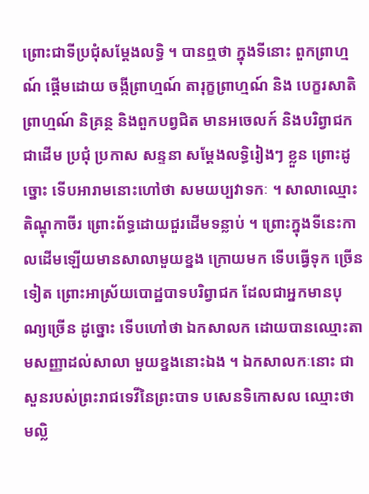ព្រោះជាទីប្រជុំសម្តែងលទ្ធិ ។ បានឮថា ក្នុងទីនោះ ពួកព្រាហ្មណ៍ ផ្តើមដោយ ចង្កីព្រាហ្មណ៍ តារុក្ខព្រាហ្មណ៍ និង បេក្ខរសាតិព្រាហ្មណ៍ និគ្រន្ថ និងពួកបព្វជិត មានអចេលក៍ និងបរិព្វាជកជាដើម ប្រជុំ ប្រកាស សន្ទនា សម្តែងលទ្ធិរៀងៗ ខ្លួន ព្រោះដូច្នោះ ទើបអារាមនោះហៅថា សមយប្បវាទកៈ ។ សាលាឈ្មោះ តិណ្ឌុកាចីរ ព្រោះព័ទ្ធដោយជួរដើមទន្លាប់ ។ ព្រោះក្នុងទីនេះកាលដើមឡើយមានសាលាមួយខ្នង ក្រោយមក ទើបធ្វើទុក ច្រើនទៀត ព្រោះអាស្រ័យបោដ្ឋបាទបរិព្វាជក ដែលជាអ្នកមានបុណ្យច្រើន ដូច្នោះ ទើបហៅថា ឯកសាលក ដោយបានឈ្មោះតាមសញ្ញាដល់សាលា មួយខ្នងនោះឯង ។ ឯកសាលកៈនោះ ជាសួនរបស់ព្រះរាជទេវីនៃព្រះបាទ បសេនទិកោសល ឈ្មោះថា មល្លិ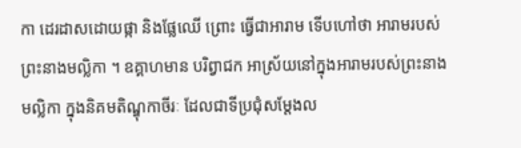កា ដេរដាសដោយផ្កា និងផ្លែឈើ ព្រោះ ធ្វើជាអារាម ទើបហៅថា អារាមរបស់ព្រះនាងមល្លិកា ។ ឧគ្គាហមាន បរិព្វាជក អាស្រ័យនៅក្នុងអារាមរបស់ព្រះនាងមល្លិកា ក្នុងនិគមតិណ្ឌុកាចីរៈ ដែលជាទីប្រជុំសម្តែងល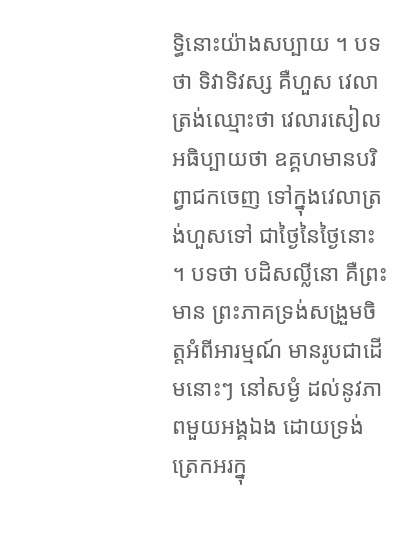ទ្ធិនោះយ៉ាងសប្បាយ ។ បទថា ទិវាទិវស្ស គឺហួស វេលាត្រង់ឈ្មោះថា វេលារសៀល អធិប្បាយថា ឧគ្គហមានបរិព្វាជកចេញ ទៅក្នុងវេលាត្រង់ហួសទៅ ជាថ្ងៃនៃថ្ងៃនោះ ។ បទថា បដិសល្លីនោ គឺព្រះមាន ព្រះភាគទ្រង់សង្រួមចិត្តអំពីអារម្មណ៍ មានរូបជាដើមនោះៗ នៅសម្ងំ ដល់នូវភាពមួយអង្គឯង ដោយទ្រង់ត្រេកអរក្នុ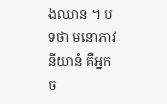ងឈាន ។ បទថា មនោភាវនីយានំ គឺអ្នកច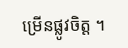ម្រើនផ្លូវចិត្ត ។